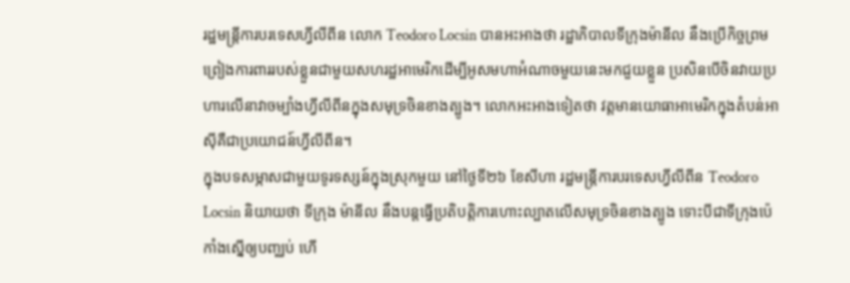រដ្ឋមន្ត្រីការបរទេសហ្វីលីពីន លោក Teodoro Locsin បានអះអាងថា រដ្ឋាភិបាលទីក្រុងម៉ានីល នឹងប្រើកិច្ចព្រមព្រៀងការពាររបស់ខ្លួនជាមួយសហរដ្ឋអាមេរិកដើម្បីអូសមហាអំណាចមួយនេះមកជួយខ្លួន ប្រសិនបើចិនវាយប្រហារលើនាវាចម្បាំងហ្វីលីពីនក្នុងសមុទ្រចិនខាងត្បូង។ លោកអះអាងទៀតថា វត្តមានយោធាអាមេរិកក្នុងតំបន់អាស៊ីគឺជាប្រយោជន៍ហ្វីលីពីន។
ក្នុងបទសម្ភាសជាមួយទូរទស្សន៍ក្នុងស្រុកមួយ នៅថ្ងៃទី២៦ ខែសីហា រដ្ឋមន្ត្រីការបរទេសហ្វីលីពីន Teodoro Locsin និយាយថា ទីក្រុង ម៉ានីល នឹងបន្តធ្វើប្រតិបត្តិការហោះល្បាតលើសមុទ្រចិនខាងត្បូង ទោះបីជាទីក្រុងប៉េកាំងស្នើឲ្យបញ្ឈប់ ហើ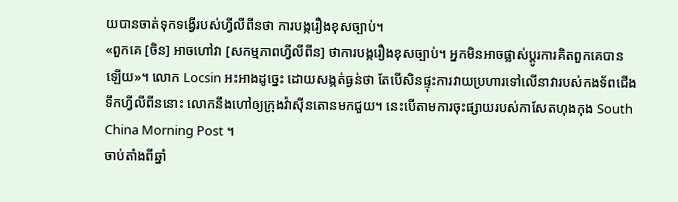យបានចាត់ទុកទង្វើរបស់ហ្វីលីពីនថា ការបង្ករឿងខុសច្បាប់។
«ពួកគេ [ចិន] អាចហៅវា [សកម្មភាពហ្វីលីពីន] ថាការបង្ករឿងខុសច្បាប់។ អ្នកមិនអាចផ្លាស់ប្ដូរការគិតពួកគេបានឡើយ»។ លោក Locsin អះអាងដូច្នេះ ដោយសង្កត់ធ្ងន់ថា តែបើសិនផ្ទុះការវាយប្រហារទៅលើនាវារបស់កងទ័ពជើងទឹកហ្វីលីពីននោះ លោកនឹងហៅឲ្យក្រុងវ៉ាស៊ីនតោនមកជួយ។ នេះបើតាមការចុះផ្សាយរបស់កាសែតហុងកុង South China Morning Post ។
ចាប់តាំងពីឆ្នាំ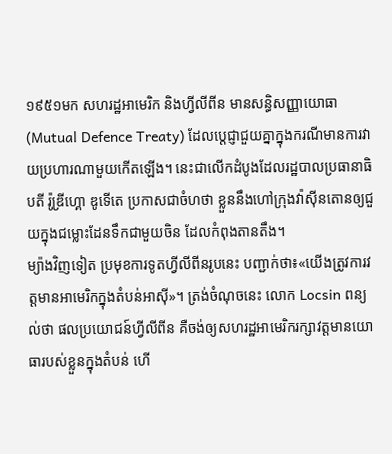១៩៥១មក សហរដ្ឋអាមេរិក និងហ្វីលីពីន មានសន្ធិសញ្ញាយោធា (Mutual Defence Treaty) ដែលប្តេជ្ញាជួយគ្នាក្នុងករណីមានការវាយប្រហារណាមួយកើតឡើង។ នេះជាលើកដំបូងដែលរដ្ឋបាលប្រធានាធិបតី រ៉ូឌ្រីហ្គោ ឌូទើតេ ប្រកាសជាចំហថា ខ្លួននឹងហៅក្រុងវ៉ាស៊ីនតោនឲ្យជួយក្នុងជម្លោះដែនទឹកជាមួយចិន ដែលកំពុងតានតឹង។
ម្យ៉ាងវិញទៀត ប្រមុខការទូតហ្វីលីពីនរូបនេះ បញ្ជាក់ថា៖«យើងត្រូវការវត្តមានអាមេរិកក្នុងតំបន់អាស៊ី»។ ត្រង់ចំណុចនេះ លោក Locsin ពន្យល់ថា ផលប្រយោជន៍ហ្វីលីពីន គឺចង់ឲ្យសហរដ្ឋអាមេរិករក្សាវត្តមានយោធារបស់ខ្លួនក្នុងតំបន់ ហើ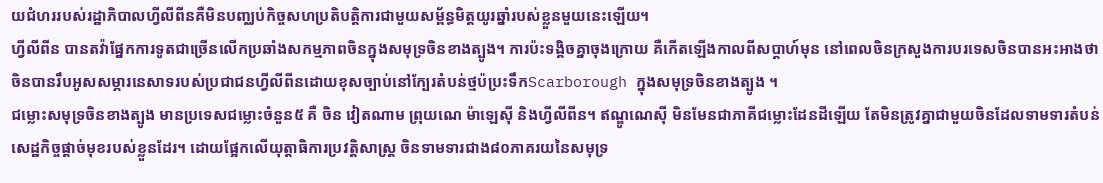យជំហររបស់រដ្ឋាភិបាលហ្វីលីពីនគឺមិនបញ្ឈប់កិច្ចសហប្រតិបត្តិការជាមួយសម្ព័ន្ធមិត្តយូរឆ្នាំរបស់ខ្លួនមួយនេះឡើយ។
ហ្វីលីពីន បានតវ៉ាផ្នែកការទូតជាច្រើនលើកប្រឆាំងសកម្មភាពចិនក្នុងសមុទ្រចិនខាងត្បូង។ ការប៉ះទង្គិចគ្នាចុងក្រោយ គឺកើតឡើងកាលពីសប្តាហ៍មុន នៅពេលចិនក្រសួងការបរទេសចិនបានអះអាងថា ចិនបានរឹបអូសសម្ភារនេសាទរបស់ប្រជាជនហ្វីលីពីនដោយខុសច្បាប់នៅក្បែរតំបន់ថ្មប៉ប្រះទឹកScarborough ក្នុងសមុទ្រចិនខាងត្បូង ។
ជម្លោះសមុទ្រចិនខាងត្បូង មានប្រទេសជម្លោះចំនួន៥ គឺ ចិន វៀតណាម ព្រុយណេ ម៉ាឡេស៊ី និងហ្វីលីពីន។ ឥណ្ឌូណេស៊ី មិនមែនជាភាគីជម្លោះដែនដីឡើយ តែមិនត្រូវគ្នាជាមួយចិនដែលទាមទារតំបន់សេដ្ឋកិច្ចផ្ដាច់មុខរបស់ខ្លួនដែរ។ ដោយផ្អែកលើយុត្តាធិការប្រវត្តិសាស្ត្រ ចិនទាមទារជាង៨០ភាគរយនៃសមុទ្រ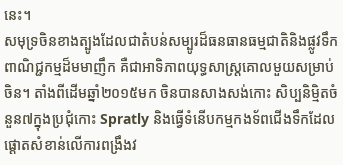នេះ។
សមុទ្រចិនខាងត្បូងដែលជាតំបន់សម្បូរដ៏ធនធានធម្មជាតិនិងផ្លូវទឹកពាណិជ្ជកម្មដ៏មមាញឹក គឺជាអាទិភាពយុទ្ធសាស្ត្រគោលមួយសម្រាប់ចិន។ តាំងពីដើមឆ្នាំ២០១៥មក ចិនបានសាងសង់កោះ សិប្បនិម្មិតចំនួន៧ក្នុងប្រជុំកោះ Spratly និងធ្វើទំនើបកម្មកងទ័ពជើងទឹកដែលផ្ដោតសំខាន់លើការពង្រឹងវ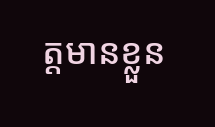ត្តមានខ្លួន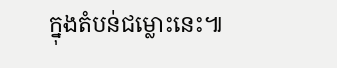ក្នុងតំបន់ជម្លោះនេះ៕